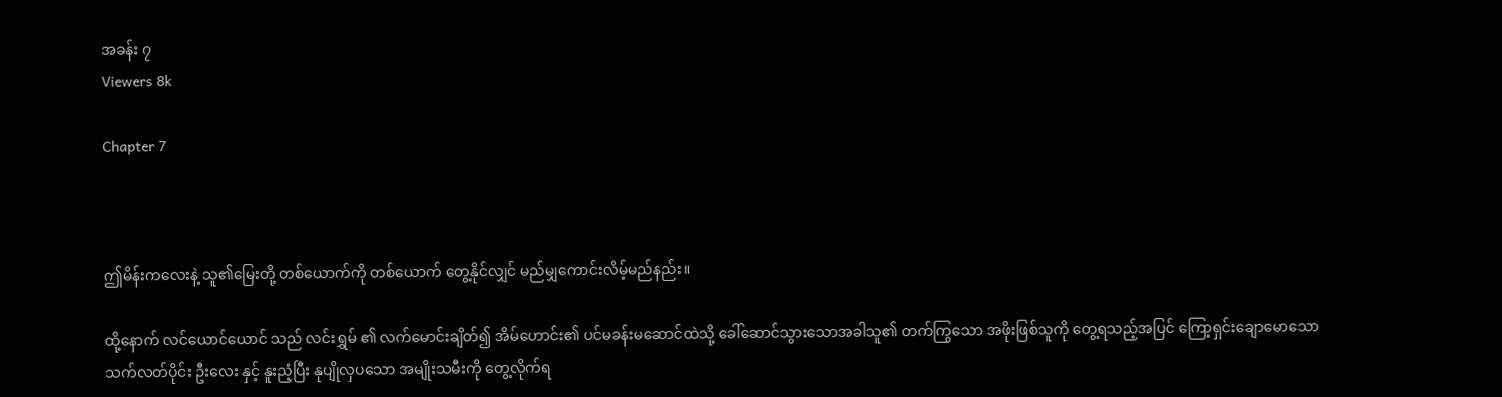အခန်း ၇
Viewers 8k

Chapter 7



ဤမိန်းကလေးနဲ့ သူ၏မြေးတို့ တစ်ယောက်ကို တစ်ယောက် တွေ့နိုင်လျှင် မည်မျှကောင်းလိမ့်မည်နည်း။

ထို့နောက် လင်ယောင်ယောင် သည် လင်းရွှမ် ၏ လက်မောင်းချိတ်၍ အိမ်ဟောင်း၏ ပင်မခန်းမဆောင်ထဲသို့ ခေါ်ဆောင်သွားသောအခါသူ၏ တက်ကြွသော အဖိုးဖြစ်သူကို တွေ့ရသည့်အပြင် ကြော့ရှင်းချောမောသော သက်လတ်ပိုင်း ဦးလေး နှင့် နူးညံ့ပြီး နုပျိုလှပသော အမျိုးသမီးကို တွေ့လိုက်ရ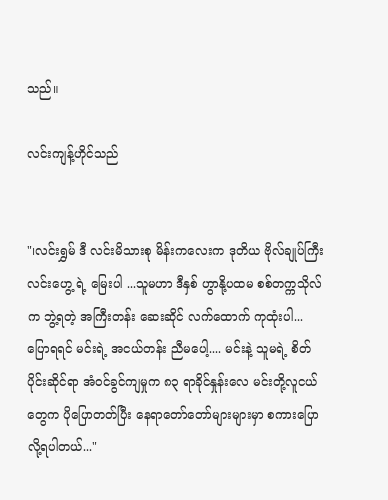သည်။

လင်းကျန့်ဟိုင်သည်


"၊လင်းရွှမ် ဒီ လင်းမိသားစု မိန်းကလေးက ဒုတိယ ဗိုလ်ချုပ်ကြီး လင်းဟွေ့ ရဲ့ မြေးပါ ...သူမဟာ ဒီနှစ် ဟွာနို့ပထမ စစ်တက္ကသိုလ်က ဘွဲ့ရတဲ့ အကြီးတန်း ဆေးဆိုင် လက်ထောက် ကုထုံးပါ... ပြောရရင် မင်းရဲ့ အငယ်တန်း ညီမပေါ့.... မင်းနဲ့ သူမရဲ့ စိတ်ပိုင်းဆိုင်ရာ အံဝင်ခွင်ကျမှုက ၈၃ ရာခိုင်နှုန်းလေ မင်းတို့လူငယ်တွေက ပိုပြောတတ်ပြီး နေရာတော်တော်များများမှာ စကားပြောလို့ရပါတယ်..."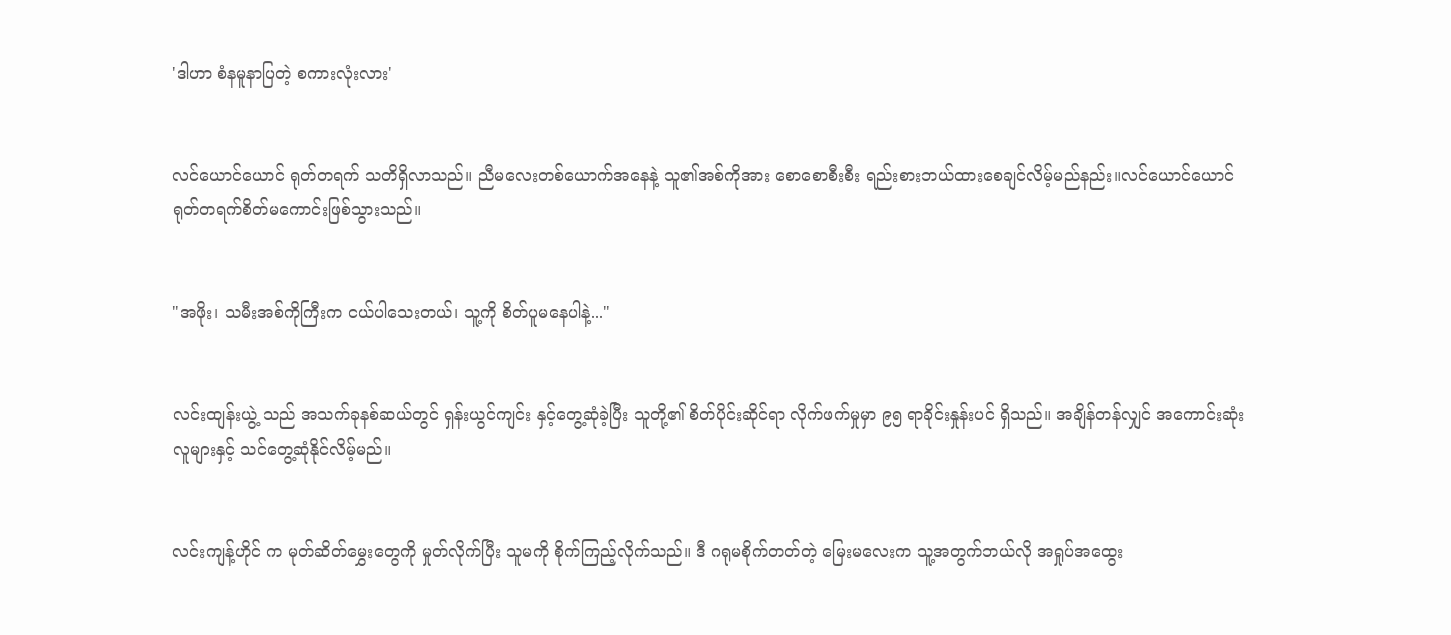'ဒါဟာ စံနမူနာပြတဲ့ စကားလုံးလား'


လင်ယောင်ယောင် ရုတ်တရက် သတိရှိလာသည်။ ညီမလေးတစ်ယောက်အနေနဲ့ သူ၏အစ်ကိုအား စောစောစီးစီး ရည်းစားဘယ်ထားစေချင်လိမ့်မည်နည်း။လင်ယောင်ယောင် ရုတ်တရက်စိတ်မကောင်းဖြစ်သွားသည်။


"အဖိုး၊ သမီးအစ်ကိုကြီးက ငယ်ပါသေးတယ်၊ သူ့ကို စိတ်ပူမနေပါနဲ့..."


လင်းထျန်းယွဲ့ သည် အသက်ခုနစ်ဆယ်တွင် ရှန်းယွင်ကျင်း နှင့်တွေ့ဆုံခဲ့ပြီး သူတို့၏ စိတ်ပိုင်းဆိုင်ရာ လိုက်ဖက်မှုမှာ ၉၅ ရာခိုင်းနှုန်းပင် ရှိသည်။ အချိန်တန်လျှင် အကောင်းဆုံးလူများနှင့် သင်တွေ့ဆုံနိုင်လိမ့်မည်။


လင်းကျန့်ဟိုင် က မုတ်ဆိတ်မွှေးတွေကို မှုတ်လိုက်ပြီး သူမကို စိုက်ကြည့်လိုက်သည်။ ဒီ ဂရုမစိုက်တတ်တဲ့ မြေးမလေးက သူ့အတွက်ဘယ်လို အရှုပ်အထွေး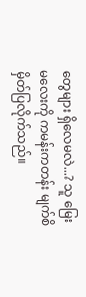တွေများ ရှိလေမလဲ...? သူ မြေးမလေးကို ကမန်းကတန်း မျက်စိမှိတ်ပြလိုက်သည်။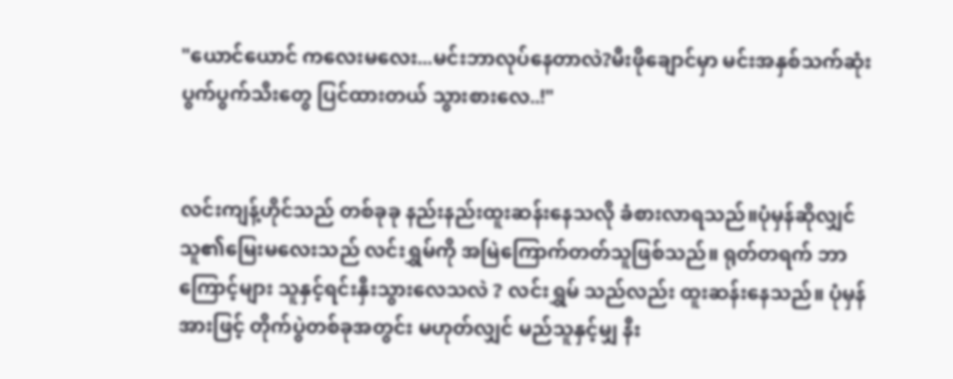"ယောင်ယောင် ကလေးမလေး...မင်းဘာလုပ်နေတာလဲ?မီးဖိုချောင်မှာ မင်းအနှစ်သက်ဆုံး ပွက်ပွက်သီးတွေ ပြင်ထားတယ် သွားစားလေ..!"


လင်းကျန့်ဟိုင်သည် တစ်ခုခု နည်းနည်းထူးဆန်းနေသလို ခံစားလာရသည်။ပုံမှန်ဆိုလျှင်သူ၏မြေးမလေးသည် လင်းရွှမ်ကို အမြဲကြောက်တတ်သူဖြစ်သည်။ ရုတ်တရက် ဘာကြောင့်များ သူနှင့်ရင်းနှီးသွားလေသလဲ ? လင်းရွှမ် သည်လည်း ထူးဆန်းနေသည်။ ပုံမှန်အားဖြင့် တိုက်ပွဲတစ်ခုအတွင်း မဟုတ်လျှင် မည်သူနှင့်မျှ နီး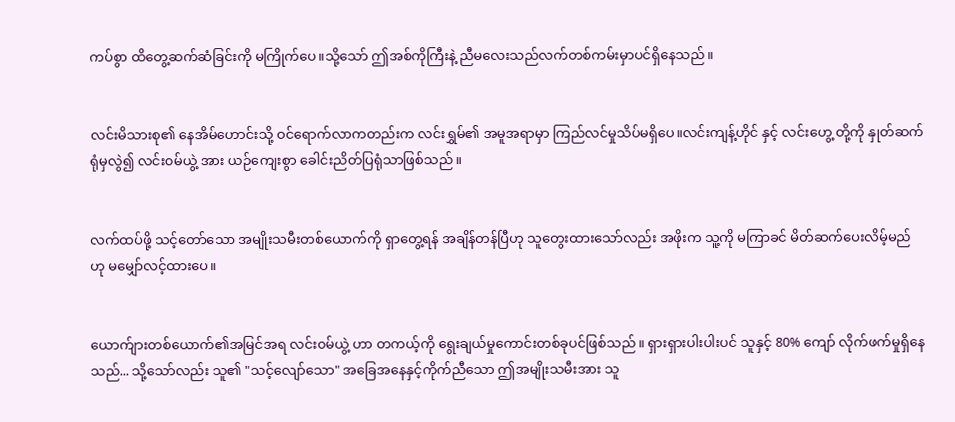ကပ်စွာ ထိတွေ့ဆက်ဆံခြင်းကို မကြိုက်ပေ။သို့သော် ဤအစ်ကိုကြီးနဲ့ ညီမလေးသည်လက်တစ်ကမ်းမှာပင်ရှိနေသည်။


လင်းမိသားစု၏ နေအိမ်ဟောင်းသို့ ဝင်ရောက်လာကတည်းက လင်းရွှမ်၏ အမူအရာမှာ ကြည်လင်မှုသိပ်မရှိပေ။လင်းကျန့်ဟိုင် နှင့် လင်းဟွေ့ တို့ကို နှုတ်ဆက်ရုံမှလွဲ၍ လင်း၀မ်ယွဲ့ အား ယဉ်ကျေးစွာ ခေါင်းညိတ်ပြရုံသာဖြစ်သည်။


လက်ထပ်ဖို့ သင့်တော်သော အမျိုးသမီးတစ်ယောက်ကို ရှာတွေ့ရန် အချိန်တန်ပြီဟု သူတွေးထားသော်လည်း အဖိုးက သူ့ကို မကြာခင် မိတ်ဆက်ပေးလိမ့်မည်ဟု မမျှော်လင့်ထားပေ။


ယောက်ျားတစ်ယောက်၏အမြင်အရ လင်း၀မ်ယွဲ့ ဟာ တကယ့်ကို ရွေးချယ်မှုကောင်းတစ်ခုပင်ဖြစ်သည်။ ရှားရှားပါးပါးပင် သူနှင့် 80% ကျော် လိုက်ဖက်မှုရှိနေသည်... သို့သော်လည်း သူ၏ "သင့်လျော်သော" အခြေအနေနှင့်ကိုက်ညီသော ဤအမျိုးသမီးအား သူ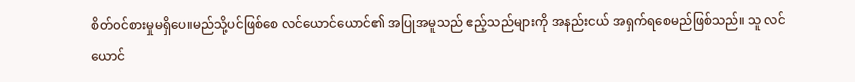စိတ်၀င်စားမှုမရှိပေ။မည်သို့ပင်ဖြစ်စေ လင်ယောင်ယောင်၏ အပြုအမူသည် ဧည့်သည်များကို အနည်းငယ် အရှက်ရစေမည်ဖြစ်သည်။ သူ လင်ယောင်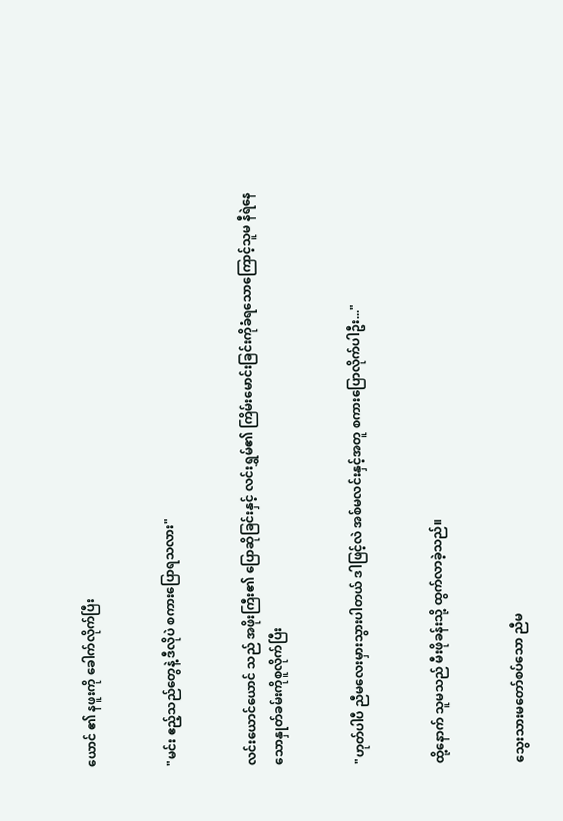ယောင် ၏ နဖူးကို ခေါက်လိုက်ပြီး


"မင်း ဧည့်သည်တွေနဲ့ ဒီလိုပဲ စကားပြောရသလား"


လင်းယောင်ယောင် သည် အဖိုးကြီး၏ ပြောဆိုခြင်းနှင့် လင်းရွှမ်၏ ကြိမ်းမောင်းခြင်းကိုခံရသောကြောင့်သူမ နီရဲနေသောနှုတ်ခမ်းကိုစူလိုက်ပြီး


"ဟုတ်ပါပီ ညီမလေးမှားသွားပါတယ် ဒါဖြင့်လဲ အစ်မလင်းနှင့်အတူ စကားပြောလိုက်ပါဦး..."


ထို့နောက် သူမသည် မီးဖိုခန်းသို့ ထွက်လာခဲ့သည်။


သွေးသားမတော်စပ်သော ညီမ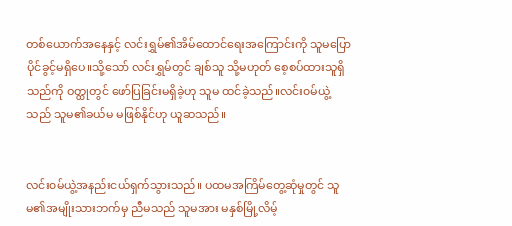တစ်ယောက်အနေနှင့် လင်းရွှမ်၏အိမ်ထောင်ရေးအကြောင်းကို သူမပြောပိုင်ခွင့်မရှိပေ။သို့သော် လင်းရွှမ်တွင် ချစ်သူ သို့မဟုတ် စေ့စပ်ထားသူရှိသည်ကို ဝတ္ထုတွင် ဖော်ပြခြင်းမရှိခဲ့ဟု သူမ ထင်ခဲ့သည်။လင်း၀မ်ယွဲ့ သည် သူမ၏ခယ်မ မဖြစ်နိုင်ဟု ယူဆသည်။


လင်း၀မ်ယွဲ့အနည်းငယ်ရှက်သွားသည်။ ပထမအကြိမ်တွေ့ဆုံမှုတွင် သူမ၏အမျိုးသားဘက်မှ ညီမသည် သူမအား မနှစ်မြို့လိမ့်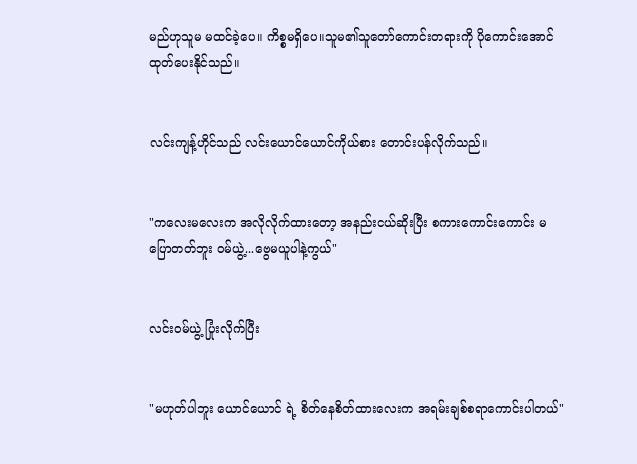မည်ဟုသူမ မထင်ခဲ့ပေ။ ကိစ္စမရှိပေ။သူမ၏သူတော်ကောင်းတရားကို ပိုကောင်းအောင် ထုတ်ပေးနိုင်သည်။


လင်းကျန့်ဟိုင်သည် လင်းယောင်ယောင်ကိုယ်စား တောင်းပန်လိုက်သည်။


"ကလေးမလေးက အလိုလိုက်ထားတော့ အနည်းငယ်ဆိုးပြီး စကားကောင်းကောင်း မပြောတတ်ဘူး ၀မ်ယွဲ့...ဗွေမယူပါနဲ့ကွယ်"


လင်း၀မ်ယွဲ့ ပြုံးလိုက်ပြီး


"မဟုတ်ပါဘူး ယောင်ယောင် ရဲ့ စိတ်နေစိတ်ထားလေးက အရမ်းချစ်စရာကောင်းပါတယ်"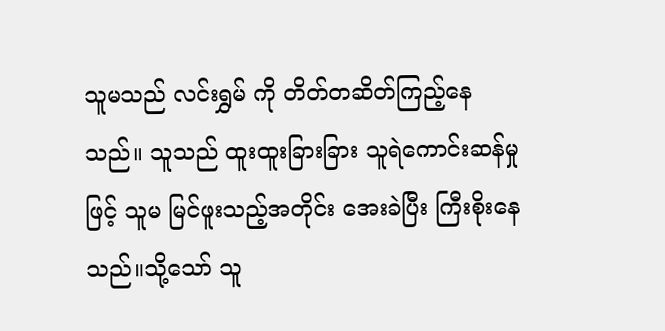သူမသည် လင်းရွှမ် ကို တိတ်တဆိတ်ကြည့်နေသည်။ သူသည် ထူးထူးခြားခြား သူရဲကောင်းဆန်မှုဖြင့် သူမ မြင်ဖူးသည့်အတိုင်း အေးခဲပြီး ကြီးစိုးနေသည်။သို့သော် သူ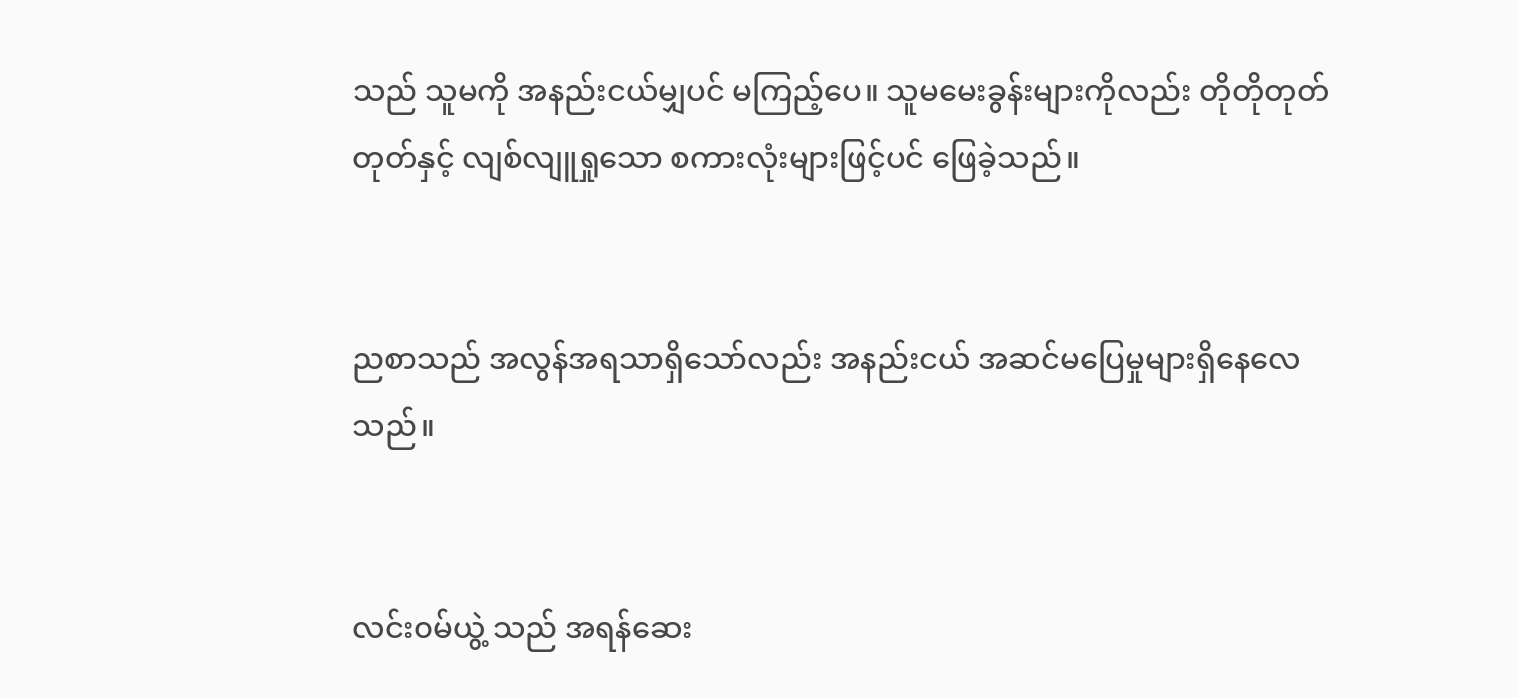သည် သူမကို အနည်းငယ်မျှပင် မကြည့်ပေ။ သူမမေးခွန်းများကိုလည်း တိုတိုတုတ်တုတ်နှင့် လျစ်လျူရှုသော စကားလုံးများဖြင့်ပင် ဖြေခဲ့သည်။


ညစာသည် အလွန်အရသာရှိသော်လည်း အနည်းငယ် အဆင်မပြေမှုများရှိနေလေသည်။


လင်း၀မ်ယွဲ့ သည် အရန်ဆေး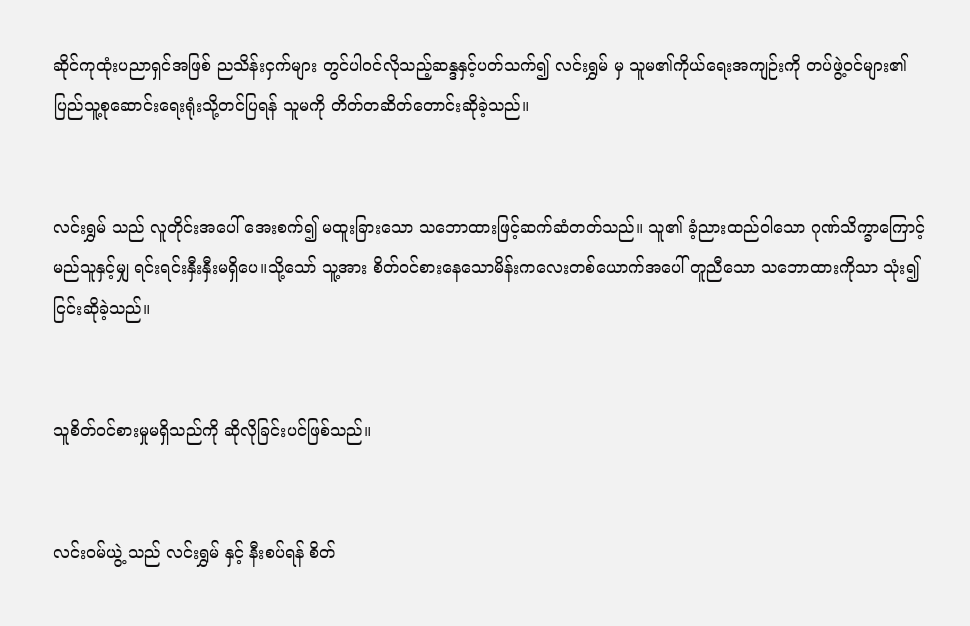ဆိုင်ကုထုံးပညာရှင်အဖြစ် ညသိန်းငှက်များ တွင်ပါဝင်လိုသည့်ဆန္ဒနှင့်ပတ်သက်၍ လင်းရွှမ် မှ သူမ၏ကိုယ်ရေးအကျဉ်းကို တပ်ဖွဲ့ဝင်များ၏ ပြည်သူ့စုဆောင်းရေးရုံးသို့တင်ပြရန် သူမကို တိတ်တဆိတ်တောင်းဆိုခဲ့သည်။


လင်းရွှမ် သည် လူတိုင်းအပေါ် အေးစက်၍ မထူးခြားသော သဘောထားဖြင့်ဆက်ဆံတတ်သည်။ သူ၏ ခံ့ညားထည်၀ါသော ဂုဏ်သိက္ခာကြောင့် မည်သူနှင့်မျှ ရင်းရင်းနှီးနှီးမရှိပေ။သို့သော် သူ့အား စိတ်ဝင်စားနေသောမိန်းကလေးတစ်ယောက်အပေါ် တူညီသော သဘောထားကိုသာ သုံး၍ ငြင်းဆိုခဲ့သည်။


သူစိတ်ဝင်စားမှုမရှိသည်ကို ဆိုလိုခြင်းပင်ဖြစ်သည်။


လင်း၀မ်ယွဲ့ သည် လင်းရွှမ် နှင့် နီးစပ်ရန် စိတ်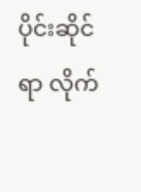ပိုင်းဆိုင်ရာ လိုက်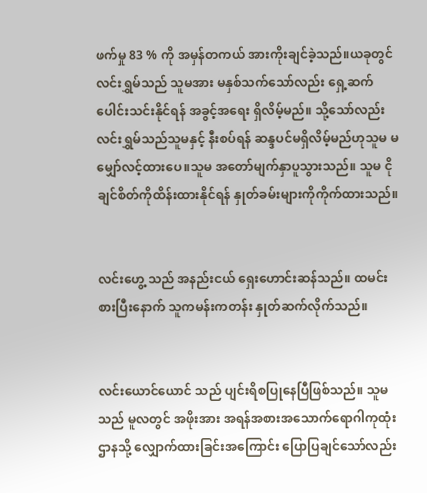ဖက်မှု 83 % ကို အမှန်တကယ် အားကိုးချင်ခဲ့သည်။ယခုတွင် လင်းရွှမ်သည် သူမအား မနှစ်သက်သော်လည်း ရှေ့ဆက်ပေါင်းသင်းနိုင်ရန် အခွင့်အရေး ရှိလိမ့်မည်။ သို့သော်လည်း လင်းရွှမ်သည်သူမနှင့် နီးစပ်ရန် ဆန္ဒပင်မရှိလိမ့်မည်ဟုသူမ မမျှော်လင့်ထားပေ။သူမ အတော်မျက်နှာပူသွားသည်။ သူမ ငိုချင်စိတ်ကိုထိန်းထားနိုင်ရန် နှုတ်ခမ်းများကိုကိုက်ထားသည်။


လင်းဟွေ့ သည် အနည်းငယ် ရှေးဟောင်းဆန်သည်။ ထမင်းစားပြီးနောက် သူကမန်းကတန်း နှုတ်ဆက်လိုက်သည်။


လင်းယောင်ယောင် သည် ပျင်းရိစပြုနေပြီဖြစ်သည်။ သူမသည် မူလတွင် အဖိုးအား အရန်အစားအသောက်ရောဂါကုထုံး ဌာနသို့ လျှောက်ထားခြင်းအကြောင်း ပြောပြချင်သော်လည်း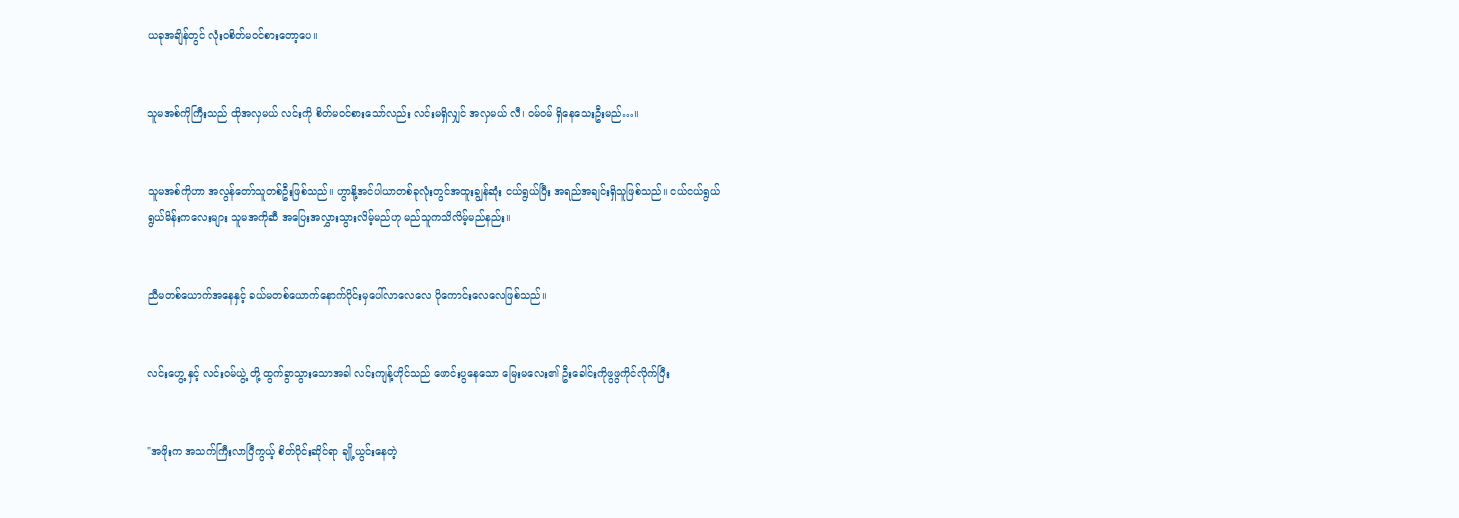ယခုအချိန်တွင် လုံးဝစိတ်မ၀င်စားတော့ပေ။


သူမအစ်ကိုကြီးသည် ထိုအလှမယ် လင်းကို စိတ်မဝင်စားသော်လည်း လင်းမရှိလျှင် အလှမယ် လီ၊ ဝမ်ဝမ် ရှိနေသေးဦးမည်…။


သူမအစ်ကိုဟာ အလွန်တော်သူတစ်ဦးဖြစ်သည်။ ဟွာနို့အင်ပါယာတစ်ခုလုံးတွင်အထူးချွန်ဆုံး ငယ်ရွယ်ပြီး အရည်အချင်းရှိသူဖြစ်သည်။ ငယ်ငယ်ရွယ်ရွယ်မိန်းကလေးများ သူမအကိုဆီ အပြေးအလွှားသွားလိမ့်မည်ဟု မည်သူကသိလိမ့်မည်နည်း။


ညီမတစ်ယောက်အနေနှင့် ခယ်မတစ်ယောက်နောက်ပိုင်းမှပေါ်လာလေလေ ပိုကောင်းလေလေဖြစ်သည်။


လင်းဟွေ့ နှင့် လင်း၀မ်ယွဲ့ တို့ ထွက်ခွာသွားသောအခါ လင်းကျန့်ဟိုင်သည် ဖောင်းပွနေသော မြေးမလေး၏ ဦးခေါင်းကိုဖွဖွကိုင်လိုက်ပြီး


"အဖိုးက အသက်ကြီးလာပြီကွယ့် စိတ်ပိုင်းဆိုင်ရာ ချို့ယွင်းနေတဲ့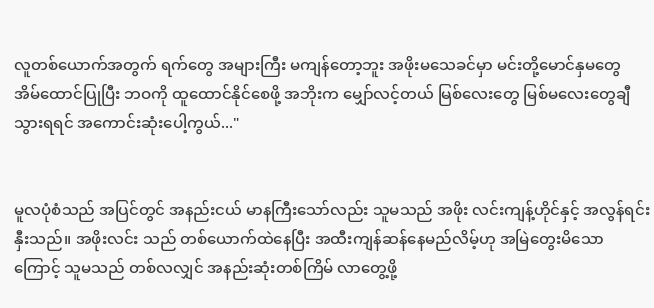လူတစ်ယောက်အတွက် ရက်တွေ အများကြီး မကျန်တော့ဘူး အဖိုးမသေခင်မှာ မင်းတို့မောင်နှမတွေ အိမ်ထောင်ပြုပြီး ဘဝကို ထူထောင်နိုင်စေဖို့ အဘိုးက မျှော်လင့်တယ် မြစ်လေးတွေ မြစ်မလေးတွေချီသွားရရင် အကောင်းဆုံးပေါ့ကွယ်..."


မူလပုံစံသည် အပြင်တွင် အနည်းငယ် မာနကြီးသော်လည်း သူမသည် အဖိုး လင်းကျန့်ဟိုင်နှင့် အလွန်ရင်းနှီးသည်။ အဖိုးလင်း သည် တစ်ယောက်ထဲနေပြီး အထီးကျန်ဆန်နေမည်လိမ့်ဟု အမြဲတွေးမိသောကြောင့် သူမသည် တစ်လလျှင် အနည်းဆုံးတစ်ကြိမ် လာတွေ့ဖို့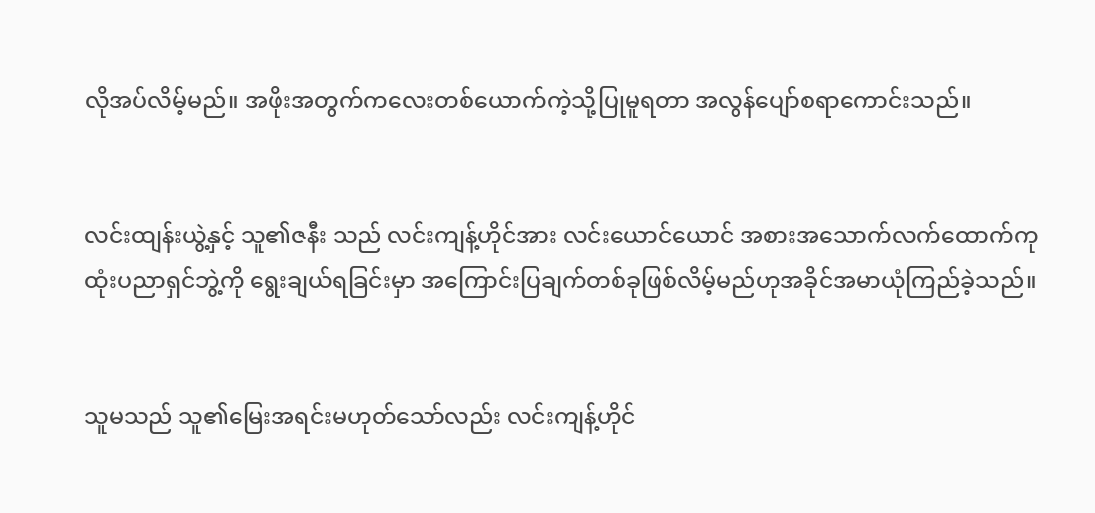လိုအပ်လိမ့်မည်။ အဖိုးအတွက်ကလေးတစ်ယောက်ကဲ့သို့ပြုမူရတာ အလွန်ပျော်စရာကောင်းသည်။


လင်းထျန်းယွဲ့နှင့် သူ၏ဇနီး သည် လင်းကျန့်ဟိုင်အား လင်းယောင်ယောင် အစားအသောက်လက်ထောက်ကုထုံးပညာရှင်ဘွဲ့ကို ရွေးချယ်ရခြင်းမှာ အကြောင်းပြချက်တစ်ခုဖြစ်လိမ့်မည်ဟုအခိုင်အမာယုံကြည်ခဲ့သည်။


သူမသည် သူ၏မြေးအရင်းမဟုတ်သော်လည်း လင်းကျန့်ဟိုင်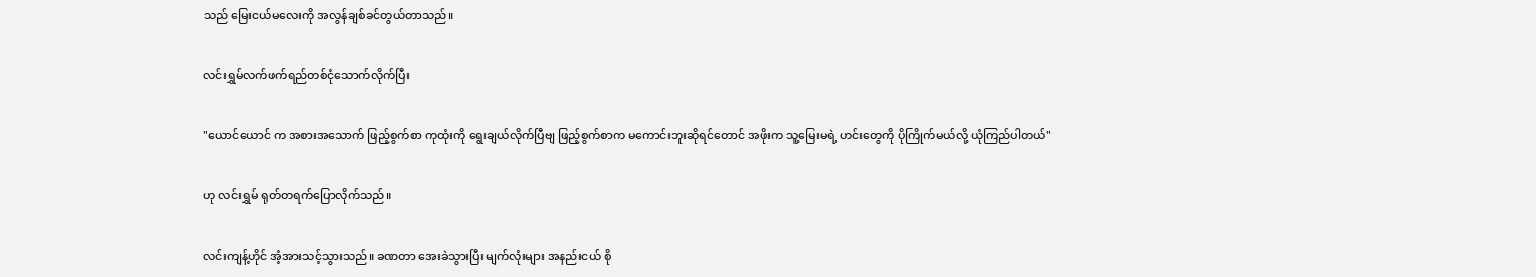သည် မြေးငယ်မလေးကို အလွန်ချစ်ခင်တွယ်တာသည်။


လင်းရွှမ်လက်ဖက်ရည်တစ်ငုံသောက်လိုက်ပြီး


"ယောင်ယောင် က အစားအသောက် ဖြည့်စွက်စာ ကုထုံးကို ရွေးချယ်လိုက်ပြီဗျ ဖြည့်စွက်စာက မကောင်းဘူးဆိုရင်တောင် အဖိုးက သူ့မြေးမရဲ့ ဟင်းတွေကို ပိုကြိုက်မယ်လို့ ယုံကြည်ပါတယ်"


ဟု လင်းရွှမ် ရုတ်တရက်ပြောလိုက်သည်။


လင်းကျန့်ဟိုင် အံ့အားသင့်သွားသည်။ ခဏတာ အေးခဲသွားပြီး မျက်လုံးများ အနည်းငယ် စို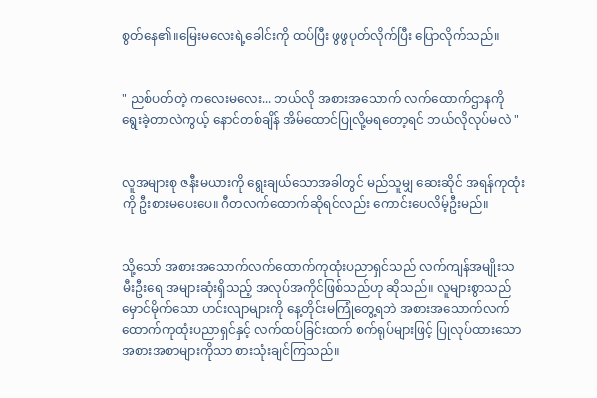စွတ်နေ၏။မြေးမလေးရဲ့ခေါင်းကို ထပ်ပြီး ဖွဖွပုတ်လိုက်ပြီး ပြောလိုက်သည်။


" ညစ်ပတ်တဲ့ ကလေးမလေး... ဘယ်လို အစားအသောက် လက်ထောက်ဌာနကို ရွေးခဲ့တာလဲကွယ့် နောင်တစ်ချိန် အိမ်ထောင်ပြုလို့မရတော့ရင် ဘယ်လိုလုပ်မလဲ "


လူအများစု ဇနီးမယားကို ရွေးချယ်သောအခါတွင် မည်သူမျှ ဆေးဆိုင် အရန်ကုထုံးကို ဦးစားမပေးပေ။ ဂီတလက်ထောက်ဆိုရင်လည်း ကောင်းပေလိမ့်ဦးမည်။


သို့သော် အစားအသောက်လက်ထောက်ကုထုံးပညာရှင်သည် လက်ကျန်အမျိုးသမီးဦးရေ အများဆုံးရှိသည့် အလုပ်အကိုင်ဖြစ်သည်ဟု ဆိုသည်။ လူများစွာသည် မှောင်မိုက်သော ဟင်းလျာများကို နေ့တိုင်းမကြုံတွေ့ရဘဲ အစားအသောက်လက်ထောက်ကုထုံးပညာရှင်နှင့် လက်ထပ်ခြင်းထက် စက်ရုပ်များဖြင့် ပြုလုပ်ထားသော အစားအစာများကိုသာ စားသုံးချင်ကြသည်။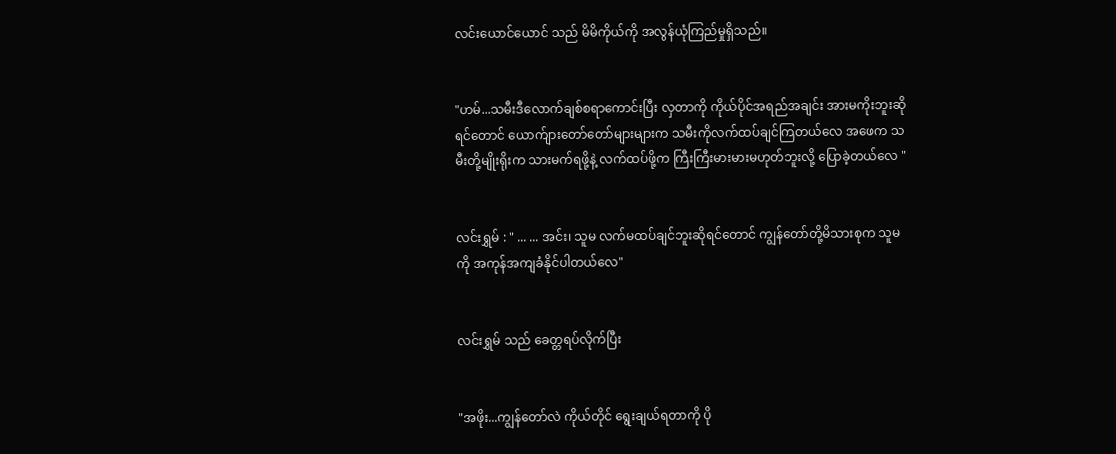လင်းယောင်ယောင် သည် မိမိကိုယ်ကို အလွန်ယုံကြည်မှုရှိသည်။


"ဟမ်...သမီးဒီလောက်ချစ်စရာကောင်းပြီး လှတာကို ကိုယ်ပိုင်အရည်အချင်း အားမကိုးဘူးဆိုရင်တောင် ယောက်ျားတော်တော်များများက သမီးကိုလက်ထပ်ချင်ကြတယ်လေ အဖေက သမီးတို့မျိုးရိုးက သားမက်ရဖို့နဲ့ လက်ထပ်ဖို့က ကြီးကြီးမားမားမဟုတ်ဘူးလို့ ပြောခဲ့တယ်လေ "


လင်းရွှမ် : " ... ... အင်း၊ သူမ လက်မထပ်ချင်ဘူးဆိုရင်တောင် ကျွန်တော်တို့မိသားစုက သူမကို အကုန်အကျခံနိုင်ပါတယ်လေ"


လင်းရွှမ် သည် ခေတ္တရပ်လိုက်ပြီး


"အဖိုး...ကျွန်တော်လဲ ကိုယ်တိုင် ရွေးချယ်ရတာကို ပို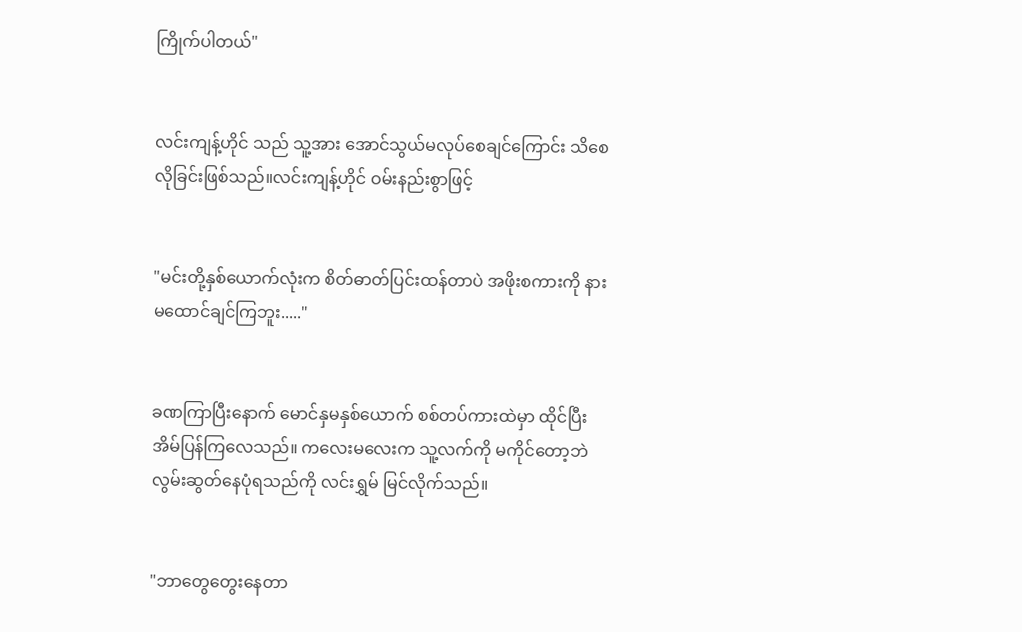ကြိုက်ပါတယ်"


လင်းကျန့်ဟိုင် သည် သူ့အား အောင်သွယ်မလုပ်စေချင်ကြောင်း သိစေလိုခြင်းဖြစ်သည်။လင်းကျန့်ဟိုင် ဝမ်းနည်းစွာဖြင့်


"မင်းတို့နှစ်ယောက်လုံးက စိတ်ဓာတ်ပြင်းထန်တာပဲ အဖိုးစကားကို နားမထောင်ချင်ကြဘူး....."


ခဏကြာပြီးနောက် မောင်နှမနှစ်ယောက် စစ်တပ်ကားထဲမှာ ထိုင်ပြီး အိမ်ပြန်ကြလေသည်။ ကလေးမလေးက သူ့လက်ကို မကိုင်တော့ဘဲ လွမ်းဆွတ်နေပုံရသည်ကို လင်းရွှမ် မြင်လိုက်သည်။


"ဘာတွေတွေးနေတာ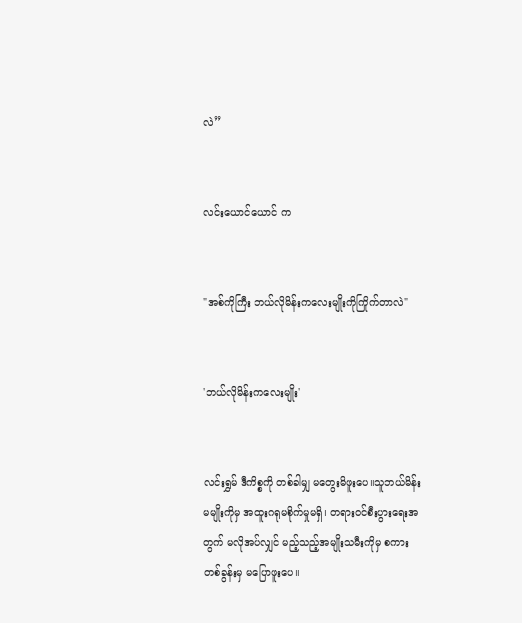လဲ”


လင်းယောင်ယောင် က


"အစ်ကိုကြီး ဘယ်လိုမိန်းကလေးမျိုးကိုကြိုက်တာလဲ"


'ဘယ်လိုမိန်းကလေးမျိုး'


လင်းရွှမ် ဒီကိစ္စကို တစ်ခါမျှ မတွေးမိဖူးပေ။သူဘယ်မိန်းမမျိုးကိုမှ အထူးဂရုမစိုက်မှုမရှိ၊ တရားဝင်စီးပွားရေးအတွက် မလိုအပ်လျှင် မည့်သည့်အမျိုးသမီးကိုမှ စကားတစ်ခွန်းမှ မပြောဖူးပေ။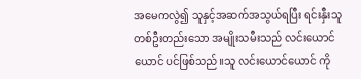အမေကလွဲ၍ သူနှင့်အဆက်အသွယ်ရပြီး ရင်းနှီးသူ တစ်ဦးတည်းသော အမျိုးသမီးသည် လင်းယောင်ယောင် ပင်ဖြစ်သည်။သူ လင်းယောင်ယောင် ကို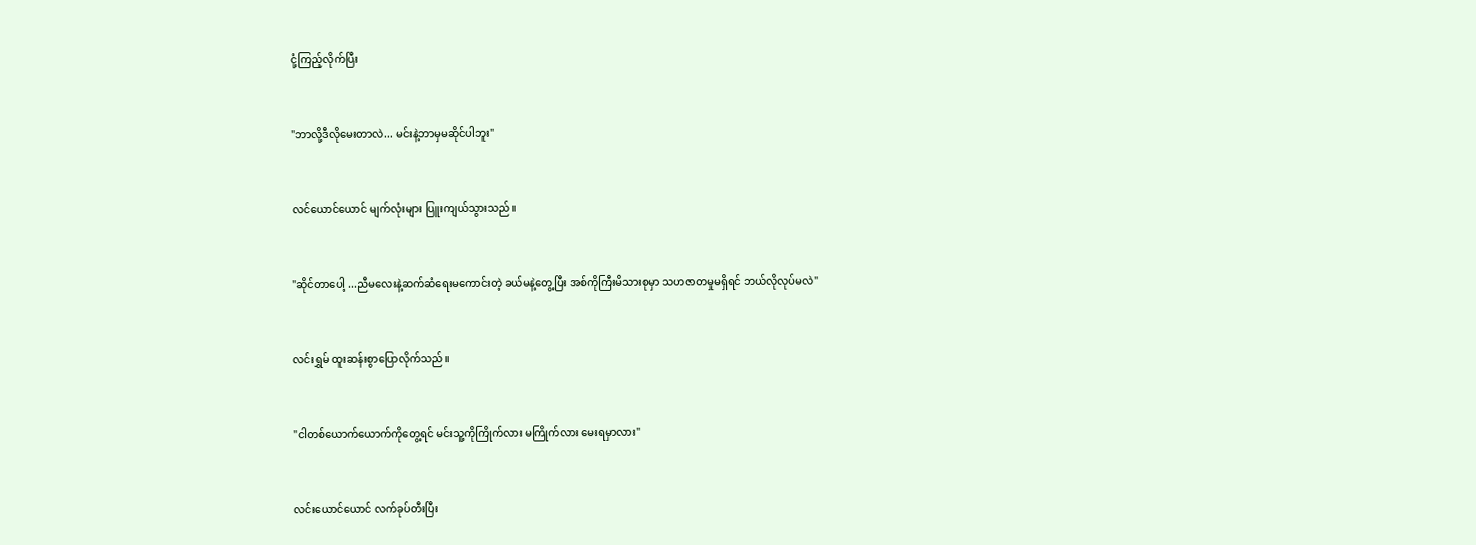ငုံ့ကြည့်လိုက်ပြီး


"ဘာလို့ဒီလိုမေးတာလဲ... မင်းနဲ့ဘာမှမဆိုင်ပါဘူး"


လင်ယောင်ယောင် မျက်လုံးများ ပြူးကျယ်သွားသည်။


"ဆိုင်တာပေါ့ ...ညီမလေးနဲ့ဆက်ဆံရေးမကောင်းတဲ့ ခယ်မနဲ့တွေ့ပြီး အစ်ကိုကြီးမိသားစုမှာ သဟဇာတမှုမရှိရင် ဘယ်လိုလုပ်မလဲ"


လင်းရွှမ် ထူးဆန်းစွာပြောလိုက်သည်။


"ငါတစ်ယောက်ယောက်ကိုတွေ့ရင် မင်းသူ့ကိုကြိုက်လား မကြိုက်လား မေးရမှာလား"


လင်းယောင်ယောင် လက်ခုပ်တီးပြီး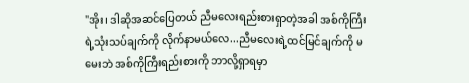"အိုး၊ ဒါဆိုအဆင်ပြေတယ် ညီမလေးရည်းစားရှာတဲ့အခါ အစ်ကိုကြီးရဲ့သုံးသပ်ချက်ကို လိုက်နာမယ်လေ...ညီမလေးရဲ့ထင်မြင်ချက်ကို မမေးဘဲ အစ်ကိုကြီးရည်းစားကို ဘာလို့ရှာရမှာ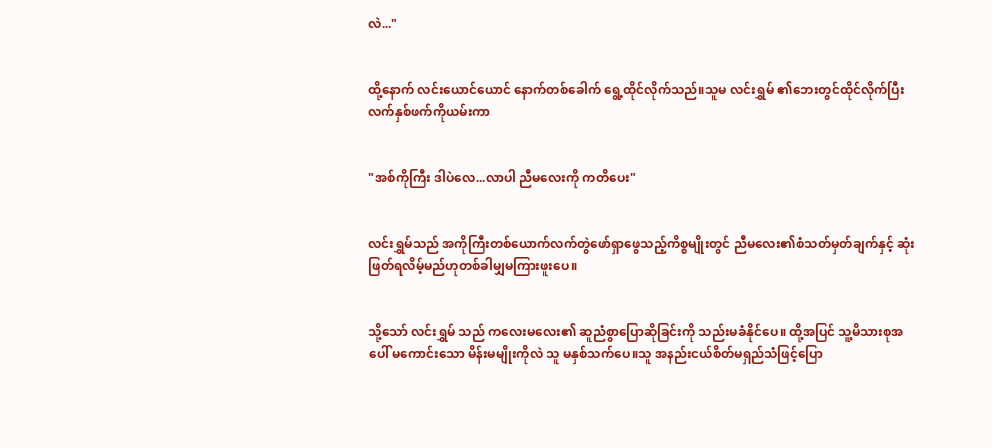လဲ..."


ထို့နောက် လင်းယောင်ယောင် နောက်တစ်ခေါက် ရွေ့ထိုင်လိုက်သည်။သူမ လင်းရွှမ် ၏ဘေးတွင်ထိုင်လိုက်ပြီး လက်နှစ်ဖက်ကိုယမ်းကာ


"အစ်ကိုကြီး ဒါပဲလေ...လာပါ ညီမလေးကို ကတိပေး"


လင်းရွှမ်သည် အကိုကြီးတစ်ယောက်လက်တွဲဖော်ရှာဖွေသည့်ကိစ္စမျိုးတွင် ညီမလေး၏စံသတ်မှတ်ချက်နှင့် ဆုံးဖြတ်ရလိမ့်မည်ဟုတစ်ခါမျှမကြားဖူးပေ။


သို့သော် လင်းရွှမ် သည် ကလေးမလေး၏ ဆူညံစွာပြောဆိုခြင်းကို သည်းမခံနိုင်ပေ။ ထို့အပြင် သူ့မိသားစုအပေါ် မကောင်းသော မိန်းမမျိုးကိုလဲ သူ မနှစ်သက်ပေ။သူ အနည်းငယ်စိတ်မရှည်သံဖြင့်ပြော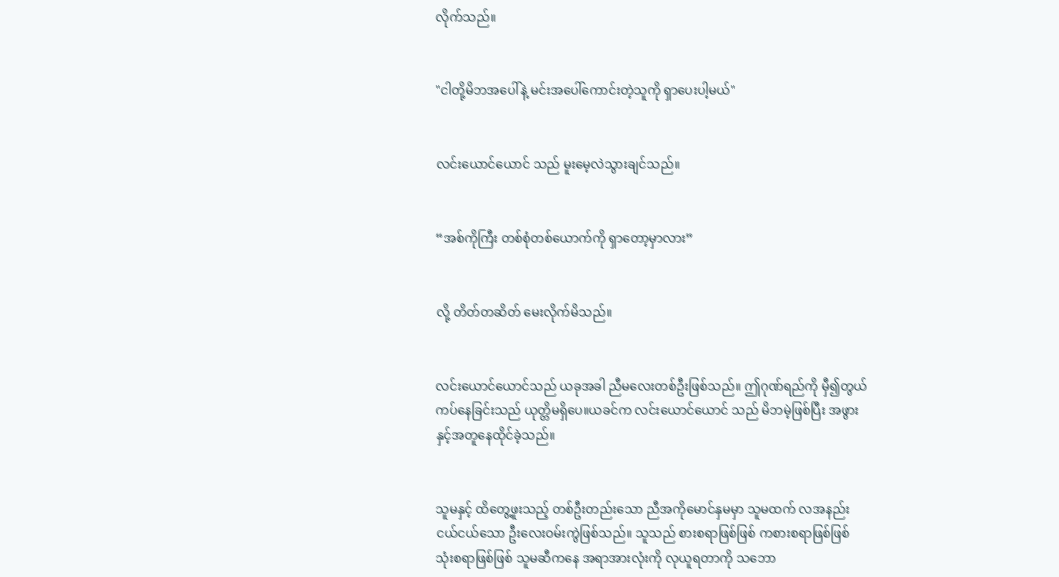လိုက်သည်။


"ငါတို့မိဘအပေါ်နဲ့ မင်းအပေါ်ကောင်းတဲ့သူကို ရှာပေးပါ့မယ်"


လင်းယောင်ယောင် သည် မူးမေ့လဲသွားချင်သည်။


“အစ်ကိုကြီး တစ်စုံတစ်ယောက်ကို ရှာတော့မှာလား”


လို့ တိတ်တဆိတ် မေးလိုက်မိသည်။


လင်းယောင်ယောင်သည် ယခုအခါ ညီမလေးတစ်ဦးဖြစ်သည်။ ဤဂုဏ်ရည်ကို မှီ၍တွယ်ကပ်နေခြင်းသည် ယုတ္တိမရှိပေ။ယခင်က လင်းယောင်ယောင် သည် မိဘမဲ့ဖြစ်ပြီး အဖွားနှင့်အတူနေထိုင်ခဲ့သည်။


သူမနှင့် ထိတွေ့ဖူးသည့် တစ်ဦးတည်းသော ညီအကိုမောင်နှမမှာ သူမထက် လအနည်းငယ်ငယ်သော ဦးလေးဝမ်းကွဲဖြစ်သည်။ သူသည် စားစရာဖြစ်ဖြစ် ကစားစရာဖြစ်ဖြစ် သုံးစရာဖြစ်ဖြစ် သူမဆီကနေ အရာအားလုံးကို လုယူရတာကို သဘော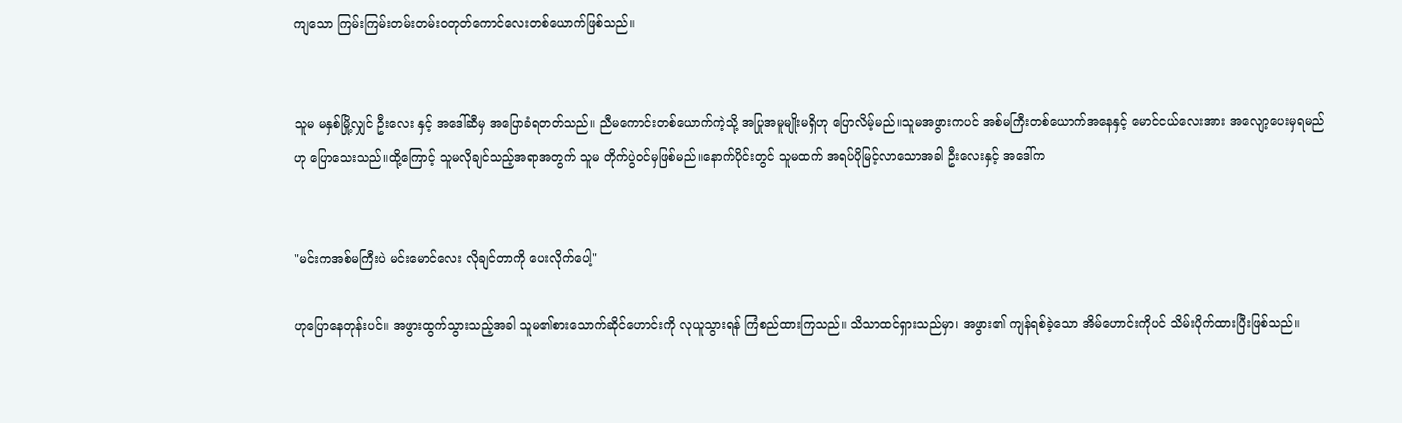ကျသော ကြမ်းကြမ်းတမ်းတမ်း၀တုတ်ကောင်လေးတစ်ယောက်ဖြစ်သည်။


သူမ မနှစ်မြို့လျှင် ဦးလေး နှင့် အဒေါ်ဆီမှ အပြောခံရတတ်သည်။ ညီမကောင်းတစ်ယောက်ကဲ့သို့ အပြုအမူမျိုးမရှိဟု ပြောလိမ့်မည်။သူမအဖွားကပင် အစ်မကြီးတစ်ယောက်အနေနှင့် မောင်ငယ်လေးအား အလျော့ပေးမှရမည်ဟု ပြောသေးသည်။ထို့ကြောင့် သူမလိုချင်သည့်အရာအတွက် သူမ တိုက်ပွဲဝင်မှဖြစ်မည်။နောက်ပိုင်းတွင် သူမထက် အရပ်ပိုမြင့်လာသောအခါ ဦးလေးနှင့် အဒေါ်က


"မင်းကအစ်မကြီးပဲ မင်းမောင်လေး လိုချင်တာကို ပေးလိုက်ပေါ့"

ဟုပြောနေတုန်းပင်။ အဖွားထွက်သွားသည့်အခါ သူမ၏စားသောက်ဆိုင်ဟောင်းကို လုယူသွားရန် ကြံစည်ထားကြသည်။ သိသာထင်ရှားသည်မှာ၊ အဖွား၏ ကျန်ရစ်ခဲ့သော အိမ်ဟောင်းကိုပင် သိမ်းပိုက်ထားပြီးဖြစ်သည်။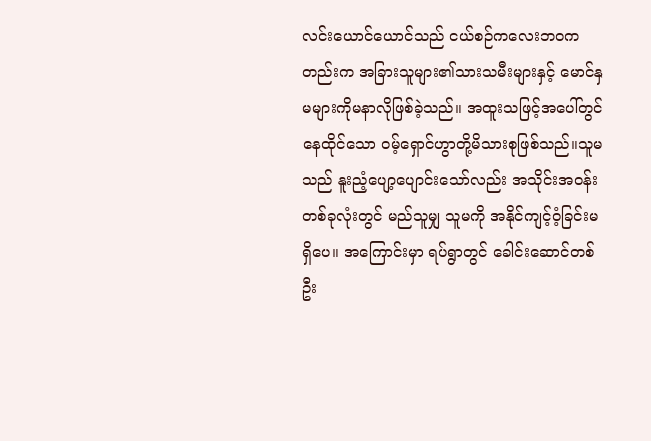လင်းယောင်ယောင်သည် ငယ်စဉ်ကလေးဘဝကတည်းက အခြားသူများ၏သားသမီးများနှင့် မောင်နှမများကိုမနာလိုဖြစ်ခဲ့သည်။ အထူးသဖြင့်အပေါ်တွင်နေထိုင်သော ၀မ့်ရှောင်ဟွာတို့မိသားစုဖြစ်သည်။သူမသည် နူးညံ့ပျော့ပျောင်းသော်လည်း အသိုင်းအဝန်းတစ်ခုလုံးတွင် မည်သူမျှ သူမကို အနိုင်ကျင့်ဝံ့ခြင်းမရှိပေ။ အကြောင်းမှာ ရပ်ရွာတွင် ခေါင်းဆောင်တစ်ဦး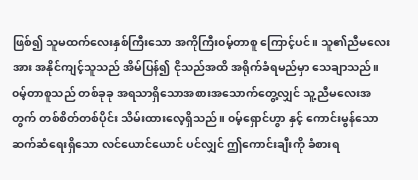ဖြစ်၍ သူမထက်လေးနှစ်ကြီးသော အကိုကြီး၀မ့်တာစူ ကြောင့်ပင်။ သူ၏ညီမလေးအား အနိုင်ကျင့်သူသည် အိမ်ပြန်၍ ငိုသည်အထိ အရိုက်ခံရမည်မှာ သေချာသည်။ ၀မ့်တာစူသည် တစ်ခုခု အရသာရှိသောအစားအသောက်တွေ့လျှင် သူ့ညီမလေးအတွက် တစ်စိတ်တစ်ပိုင်း သိမ်းထားလေ့ရှိသည်။ ၀မ့်ရှောင်ဟွာ နှင့် ကောင်းမွန်သော ဆက်ဆံရေးရှိသော လင်ယောင်ယောင် ပင်လျှင် ဤကောင်းချီးကို ခံစားရ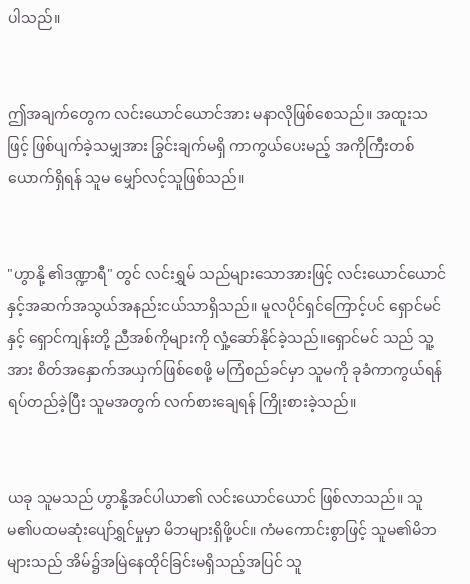ပါသည်။


ဤအချက်တွေက လင်းယောင်ယောင်အား မနာလိုဖြစ်စေသည်။ အထူးသဖြင့် ဖြစ်ပျက်ခဲ့သမျှအား ခြွင်းချက်မရှိ ကာကွယ်ပေးမည့် အကိုကြီးတစ်ယောက်ရှိရန် သူမ မျှော်လင့်သူဖြစ်သည်။


"ဟွာနို့ ၏ဒဏ္ဍာရီ" တွင် လင်းရွှမ် သည်များသောအားဖြင့် လင်းယောင်ယောင် နှင့်အဆက်အသွယ်အနည်းငယ်သာရှိသည်။ မူလပိုင်ရှင်ကြောင့်ပင် ရှောင်မင်နှင့် ရှောင်ကျန်းတို့ ညီအစ်ကိုများကို လှုံ့ဆော်နိုင်ခဲ့သည်။ရှောင်မင် သည် သူ့အား စိတ်အနှောက်အယှက်ဖြစ်စေဖို့ မကြံစည်ခင်မှာ သူမကို ခုခံကာကွယ်ရန်ရပ်တည်ခဲ့ပြီး သူမအတွက် လက်စားချေရန် ကြိုးစားခဲ့သည်။


ယခု သူမသည် ဟွာနို့အင်ပါယာ၏ လင်းယောင်ယောင် ဖြစ်လာသည်။ သူမ၏ပထမဆုံးပျော်ရွှင်မှုမှာ မိဘများရှိဖို့ပင်။ ကံမကောင်းစွာဖြင့် သူမ၏မိဘများသည် အိမ်၌အမြဲနေထိုင်ခြင်းမရှိသည့်အပြင် သူ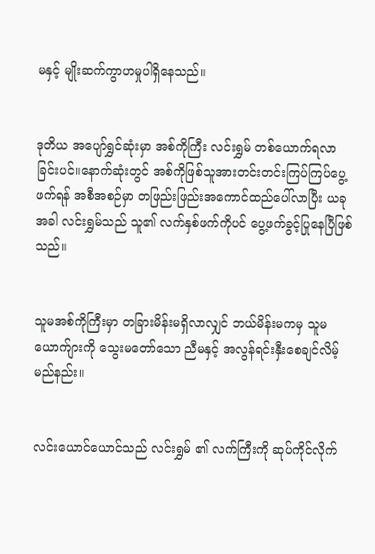မနှင့် မျိုးဆက်ကွာဟမှုပါရှိနေသည်။


ဒုတိယ အပျော်ရွှင်ဆုံးမှာ အစ်ကိုကြီး လင်းရွှမ် တစ်ယောက်ရလာခြင်းပင်။နောက်ဆုံးတွင် အစ်ကိုဖြစ်သူအားတင်းတင်းကြပ်ကြပ်ပွေ့ဖက်ရန် အစီအစဉ်မှာ တဖြည်းဖြည်းအကောင်ထည်ပေါ်လာပြီး ယခုအခါ လင်းရွှမ်သည် သူ၏ လက်နှစ်ဖက်ကိုပင် ပွေ့ဖက်ခွင့်ပြုနေပြီဖြစ်သည်။


သူမအစ်ကိုကြီးမှာ တခြားမိန်းမရှိလာလျှင် ဘယ်မိန်းမကမှ သူမယောက်ျားကို သွေးမတော်သော ညီမနှင့် အလွန်ရင်းနှီးစေချင်လိမ့်မည်နည်း။


လင်းယောင်ယောင်သည် လင်းရွှမ် ၏ လက်ကြီးကို ဆုပ်ကိုင်လိုက်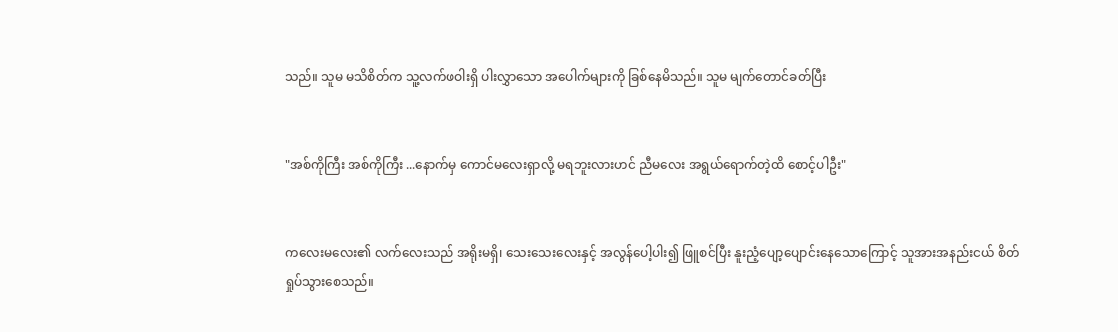သည်။ သူမ မသိစိတ်က သူ့လက်ဖဝါးရှိ ပါးလွှာသော အပေါက်များကို ခြစ်နေမိသည်။ သူမ မျက်တောင်ခတ်ပြီး


"အစ်ကိုကြီး အစ်ကိုကြီး ...နောက်မှ ကောင်မလေးရှာလို့ မရဘူးလားဟင် ညီမလေး အရွယ်ရောက်တဲ့ထိ စောင့်ပါဦး"


ကလေးမလေး၏ လက်လေးသည် အရိုးမရှိ၊ သေးသေးလေးနှင့် အလွန်ပေါ့ပါး၍ ဖြူစင်ပြီး နူးညံ့ပျော့ပျောင်းနေသောကြောင့် သူအားအနည်းငယ် စိတ်ရှုပ်သွားစေသည်။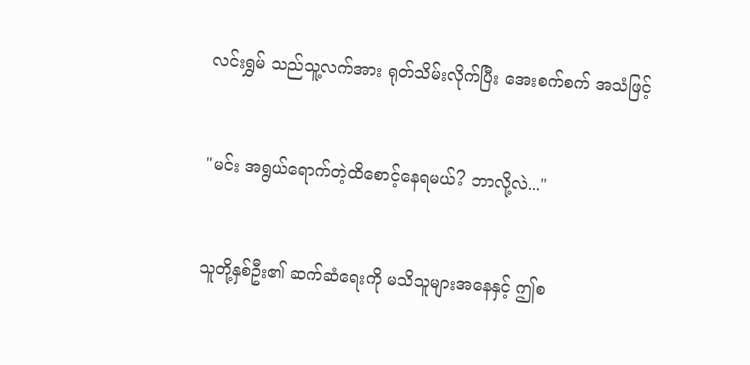လင်းရွှမ် သည်သူ့လက်အား ရုတ်သိမ်းလိုက်ပြီး အေးစက်စက် အသံဖြင့်


"မင်း အရွယ်ရောက်တဲ့ထိစောင့်နေရမယ်? ဘာလို့လဲ..."


သူတို့နှစ်ဦး၏ ဆက်ဆံရေးကို မသိသူများအနေနှင့် ဤစ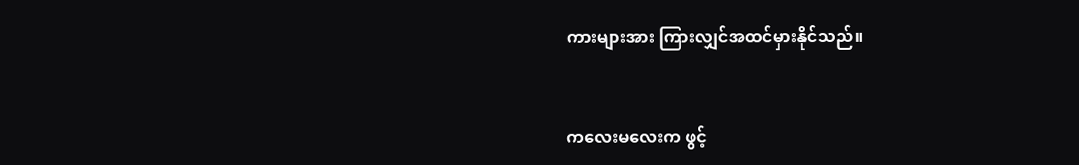ကားများအား ကြားလျှင်အထင်မှားနိုင်သည်။


ကလေးမလေးက ဖွင့်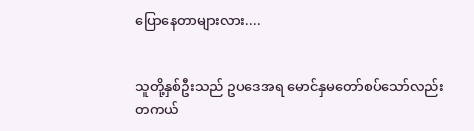ပြောနေတာများလား....


သူတို့နှစ်ဦးသည် ဥပဒေအရ မောင်နှမတော်စပ်သော်လည်း တကယ်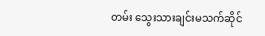တမ်း သွေးသားချင်းမသက်ဆိုင်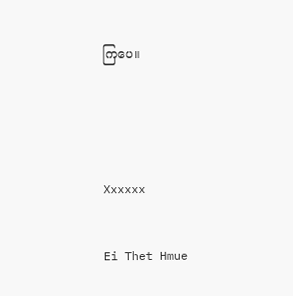ကြပေ။



Xxxxxx

Ei Thet Hmue